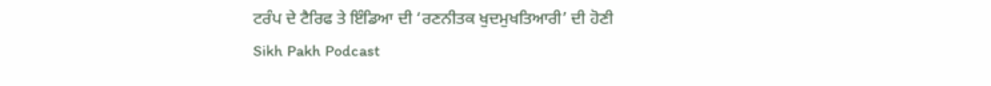ਟਰੰਪ ਦੇ ਟੈਰਿਫ ਤੇ ਇੰਡਿਆ ਦੀ ‘ਰਣਨੀਤਕ ਖੁਦਮੁਖਤਿਆਰੀ’ ਦੀ ਹੋਣੀ
Sikh Pakh Podcast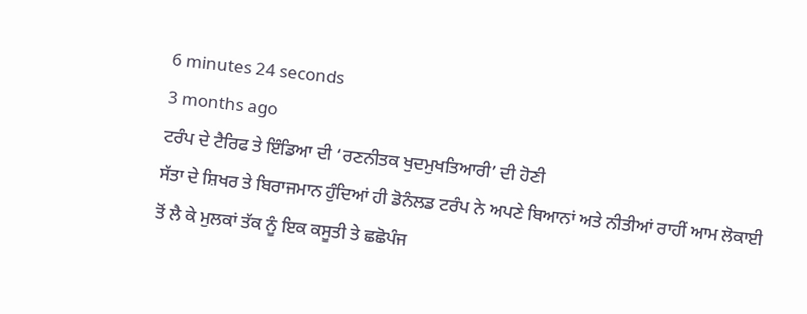6 minutes 24 seconds
3 months ago
ਟਰੰਪ ਦੇ ਟੈਰਿਫ ਤੇ ਇੰਡਿਆ ਦੀ ‘ਰਣਨੀਤਕ ਖੁਦਮੁਖਤਿਆਰੀ’ ਦੀ ਹੋਣੀ
ਸੱਤਾ ਦੇ ਸ਼ਿਖਰ ਤੇ ਬਿਰਾਜਮਾਨ ਹੁੰਦਿਆਂ ਹੀ ਡੋਨੰਲਡ ਟਰੰਪ ਨੇ ਅਪਣੇ ਬਿਆਨਾਂ ਅਤੇ ਨੀਤੀਆਂ ਰਾਹੀਂ ਆਮ ਲੋਕਾਈ ਤੋਂ ਲੈ ਕੇ ਮੁਲਕਾਂ ਤੱਕ ਨੂੰ ਇਕ ਕਸੂਤੀ ਤੇ ਛਛੋਪੰਜ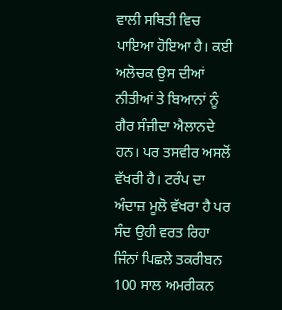ਵਾਲੀ ਸਥਿਤੀ ਵਿਚ ਪਾਇਆ ਹੋਇਆ ਹੈ। ਕਈ ਅਲੋਚਕ ਉਸ ਦੀਆਂ ਨੀਤੀਆਂ ਤੇ ਬਿਆਨਾਂ ਨੂੰ ਗੈਰ ਸੰਜੀਦਾ ਐਲਾਨਦੇ ਹਨ। ਪਰ ਤਸਵੀਰ ਅਸਲੋਂ ਵੱਖਰੀ ਹੈ। ਟਰੰਪ ਦਾ ਅੰਦਾਜ਼ ਮੂਲੋ ਵੱਖਰਾ ਹੈ ਪਰ ਸੰਦ ਉਹੀ ਵਰਤ ਰਿਹਾ ਜਿੰਨਾਂ ਪਿਛਲੇ ਤਕਰੀਬਨ 100 ਸਾਲ ਅਮਰੀਕਨ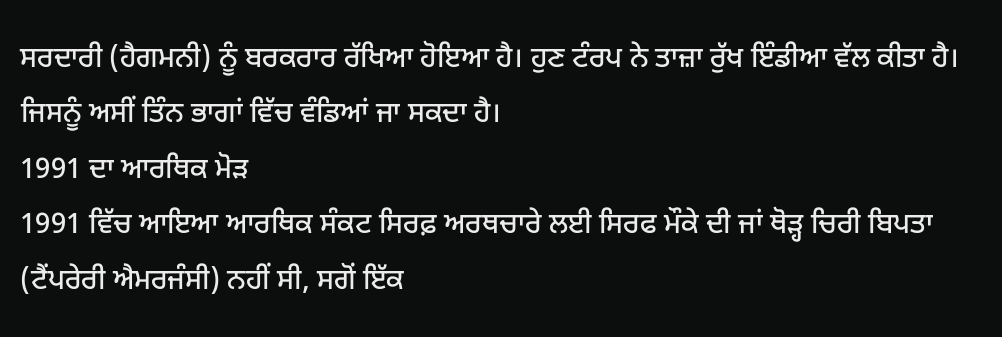ਸਰਦਾਰੀ (ਹੈਗਮਨੀ) ਨੂੰ ਬਰਕਰਾਰ ਰੱਖਿਆ ਹੋਇਆ ਹੈ। ਹੁਣ ਟੰਰਪ ਨੇ ਤਾਜ਼ਾ ਰੁੱਖ ਇੰਡੀਆ ਵੱਲ ਕੀਤਾ ਹੈ। ਜਿਸਨੂੰ ਅਸੀਂ ਤਿੰਨ ਭਾਗਾਂ ਵਿੱਚ ਵੰਡਿਆਂ ਜਾ ਸਕਦਾ ਹੈ।
1991 ਦਾ ਆਰਥਿਕ ਮੋੜ
1991 ਵਿੱਚ ਆਇਆ ਆਰਥਿਕ ਸੰਕਟ ਸਿਰਫ਼ ਅਰਥਚਾਰੇ ਲਈ ਸਿਰਫ ਮੌਕੇ ਦੀ ਜਾਂ ਥੋੜ੍ਹ ਚਿਰੀ ਬਿਪਤਾ (ਟੈਂਪਰੇਰੀ ਐਮਰਜੰਸੀ) ਨਹੀਂ ਸੀ, ਸਗੋਂ ਇੱਕ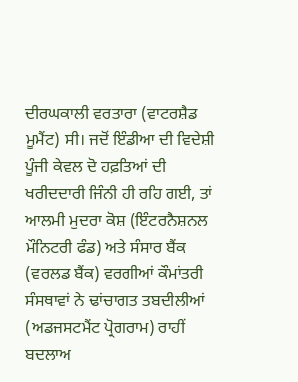ਦੀਰਘਕਾਲੀ ਵਰਤਾਰਾ (ਵਾਟਰਸ਼ੈਡ ਮੂਮੈਂਟ) ਸੀ। ਜਦੋਂ ਇੰਡੀਆ ਦੀ ਵਿਦੇਸ਼ੀ ਪੂੰਜੀ ਕੇਵਲ ਦੋ ਹਫ਼ਤਿਆਂ ਦੀ ਖਰੀਦਦਾਰੀ ਜਿੰਨੀ ਹੀ ਰਹਿ ਗਈ, ਤਾਂ ਆਲਮੀ ਮੁਦਰਾ ਕੋਸ਼ (ਇੰਟਰਨੈਸ਼ਨਲ ਮੌਨਿਟਰੀ ਫੰਡ) ਅਤੇ ਸੰਸਾਰ ਬੈਂਕ (ਵਰਲਡ ਬੈਂਕ) ਵਰਗੀਆਂ ਕੌਮਾਂਤਰੀ ਸੰਸਥਾਵਾਂ ਨੇ ਢਾਂਚਾਗਤ ਤਬਦੀਲੀਆਂ (ਅਡਜਸਟਮੈਂਟ ਪ੍ਰੋਗਰਾਮ) ਰਾਹੀਂ ਬਦਲਾਅ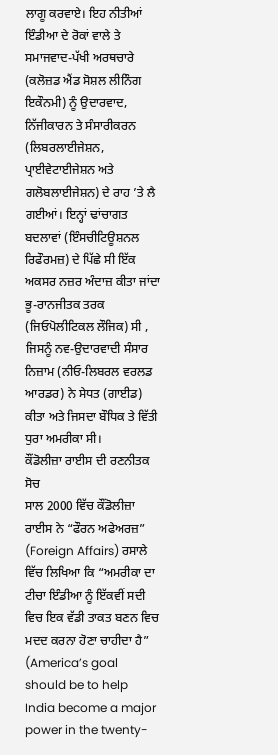ਲਾਗੂ ਕਰਵਾਏ। ਇਹ ਨੀਤੀਆਂ ਇੰਡੀਆ ਦੇ ਰੋਕਾਂ ਵਾਲੇ ਤੇ ਸਮਾਜਵਾਦ-ਪੱਖੀ ਅਰਥਚਾਰੇ (ਕਲੋਜ਼ਡ ਐਂਡ ਸੋਸ਼ਲ ਲੀਨਿੰਗ ਇਕੌਨਮੀ) ਨੂੰ ਉਦਾਰਵਾਦ, ਨਿੱਜੀਕਾਰਨ ਤੇ ਸੰਸਾਰੀਕਰਨ (ਲਿਬਰਲਾਈਜੇਸ਼ਨ, ਪ੍ਰਾਈਵੇਟਾਈਜੇਸ਼ਨ ਅਤੇ ਗਲੋਬਲਾਈਜੇਸ਼ਨ) ਦੇ ਰਾਹ ’ਤੇ ਲੈ ਗਈਆਂ। ਇਨ੍ਹਾਂ ਢਾਂਚਾਗਤ ਬਦਲਾਵਾਂ (ਇੰਸਚੀਟਿਊਸ਼ਨਲ ਰਿਫੌਰਮਜ਼) ਦੇ ਪਿੱਛੇ ਸੀ ਇੱਕ ਅਕਸਰ ਨਜ਼ਰ ਅੰਦਾਜ਼ ਕੀਤਾ ਜਾਂਦਾ ਭੂ-ਰਾਨਜੀਤਕ ਤਰਕ (ਜਿਓਪੋਲੀਟਿਕਲ ਲੌਜਿਕ) ਸੀ , ਜਿਸਨੂੰ ਨਵ-ਉਦਾਰਵਾਦੀ ਸੰਸਾਰ ਨਿਜ਼ਾਮ (ਨੀਓ-ਲਿਬਰਲ ਵਰਲਡ ਆਰਡਰ) ਨੇ ਸੇਧਤ (ਗਾਈਡ) ਕੀਤਾ ਅਤੇ ਜਿਸਦਾ ਬੌਧਿਕ ਤੇ ਵਿੱਤੀ ਧੁਰਾ ਅਮਰੀਕਾ ਸੀ।
ਕੌਂਡੋਲੀਜ਼ਾ ਰਾਈਸ ਦੀ ਰਣਨੀਤਕ ਸੋਚ
ਸਾਲ 2000 ਵਿੱਚ ਕੌਂਡੋਲੀਜ਼ਾ ਰਾਈਸ ਨੇ “ਫੌਰਨ ਅਫੇਅਰਜ਼” (Foreign Affairs) ਰਸਾਲੇ ਵਿੱਚ ਲਿਖਿਆ ਕਿ “ਅਮਰੀਕਾ ਦਾ ਟੀਚਾ ਇੰਡੀਆ ਨੂੰ ਇੱਕਵੀਂ ਸਦੀ ਵਿਚ ਇਕ ਵੱਡੀ ਤਾਕਤ ਬਣਨ ਵਿਚ ਮਦਦ ਕਰਨਾ ਹੋਣਾ ਚਾਹੀਦਾ ਹੈ” (America’s goal should be to help India become a major power in the twenty-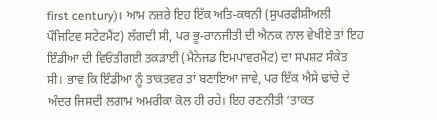first century)। ਆਮ ਨਜ਼ਰੇ ਇਹ ਇੱਕ ਅਤਿ-ਕਥਨੀ (ਸੁਪਰਫੀਸ਼ੀਅਲੀ ਪੌਜਿਟਿਵ ਸਟੇਟਮੈਂਟ) ਲੱਗਦੀ ਸੀ, ਪਰ ਭੂ-ਰਾਨਜੀਤੀ ਦੀ ਐਨਕ ਨਾਲ ਵੇਖੀਏ ਤਾਂ ਇਹ ਇੰਡੀਆ ਦੀ ਵਿਓਂਤੀਗਈ ਤਕੜਾਈ (ਮੈਨੇਜਡ ਇਮਪਾਵਰਮੈਂਟ) ਦਾ ਸਪਸ਼ਟ ਸੰਕੇਤ ਸੀ। ਭਾਵ ਕਿ ਇੰਡੀਆ ਨੂੰ ਤਾਕਤਵਰ ਤਾਂ ਬਣਾਇਆ ਜਾਵੇ, ਪਰ ਇੱਕ ਐਸੇ ਢਾਂਚੇ ਦੇ ਅੰਦਰ ਜਿਸਦੀ ਲਗਾਮ ਅਮਰੀਕਾ ਕੋਲ ਹੀ ਰਹੇ। ਇਹ ਰਣਨੀਤੀ ‘ਤਾਕਤ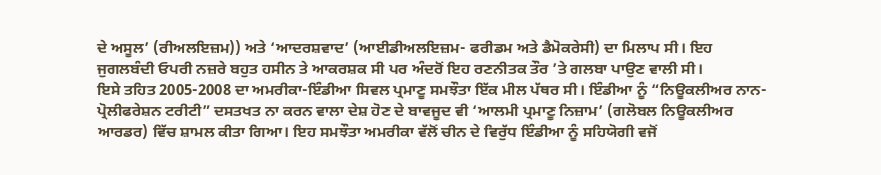ਦੇ ਅਸੂਲ’ (ਰੀਅਲਇਜ਼ਮ)) ਅਤੇ ‘ਆਦਰਸ਼ਵਾਦ’ (ਆਈਡੀਅਲਇਜ਼ਮ- ਫਰੀਡਮ ਅਤੇ ਡੈਮੋਕਰੇਸੀ) ਦਾ ਮਿਲਾਪ ਸੀ। ਇਹ ਜੁਗਲਬੰਦੀ ਓਪਰੀ ਨਜ਼ਰੇ ਬਹੁਤ ਹਸੀਨ ਤੇ ਆਕਰਸ਼ਕ ਸੀ ਪਰ ਅੰਦਰੋਂ ਇਹ ਰਣਨੀਤਕ ਤੌਰ ’ਤੇ ਗਲਬਾ ਪਾਉਣ ਵਾਲੀ ਸੀ।
ਇਸੇ ਤਹਿਤ 2005-2008 ਦਾ ਅਮਰੀਕਾ-ਇੰਡੀਆ ਸਿਵਲ ਪ੍ਰਮਾਣੂ ਸਮਝੌਤਾ ਇੱਕ ਮੀਲ ਪੱਥਰ ਸੀ। ਇੰਡੀਆ ਨੂੰ “ਨਿਊਕਲੀਅਰ ਨਾਨ-ਪ੍ਰੋਲੀਫਰੇਸ਼ਨ ਟਰੀਟੀ” ਦਸਤਖਤ ਨਾ ਕਰਨ ਵਾਲਾ ਦੇਸ਼ ਹੋਣ ਦੇ ਬਾਵਜੂਦ ਵੀ ‘ਆਲਮੀ ਪ੍ਰਮਾਣੂ ਨਿਜ਼ਾਮ’ (ਗਲੋਬਲ ਨਿਊਕਲੀਅਰ ਆਰਡਰ) ਵਿੱਚ ਸ਼ਾਮਲ ਕੀਤਾ ਗਿਆ। ਇਹ ਸਮਝੌਤਾ ਅਮਰੀਕਾ ਵੱਲੋਂ ਚੀਨ ਦੇ ਵਿਰੁੱਧ ਇੰਡੀਆ ਨੂੰ ਸਹਿਯੋਗੀ ਵਜੋਂ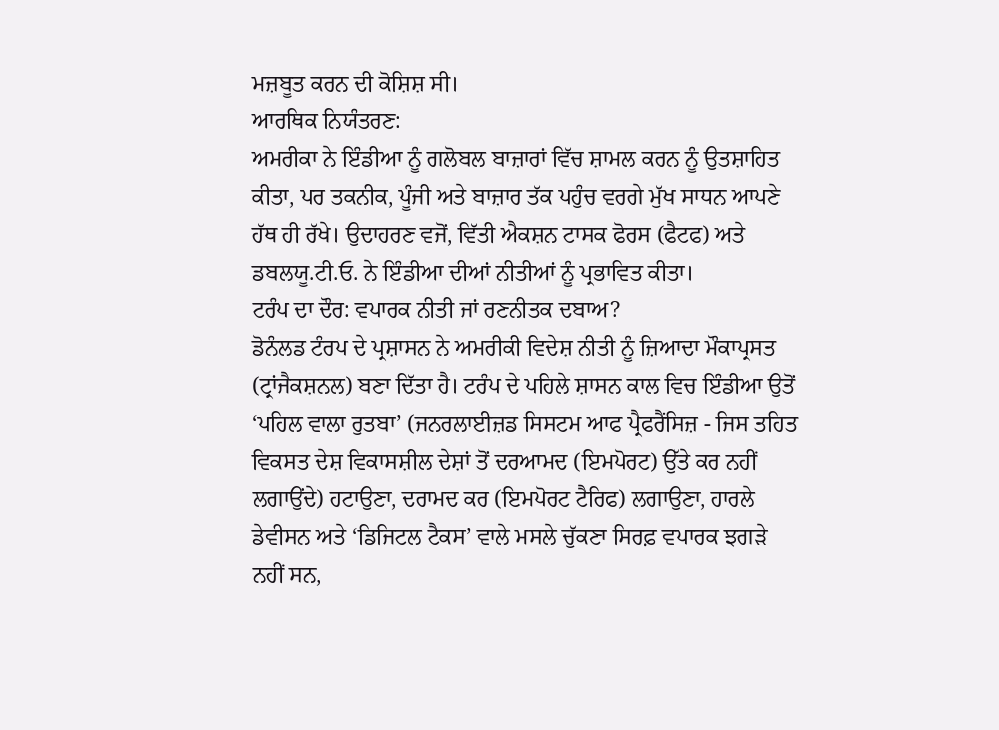ਮਜ਼ਬੂਤ ਕਰਨ ਦੀ ਕੋਸ਼ਿਸ਼ ਸੀ।
ਆਰਥਿਕ ਨਿਯੰਤਰਣ:
ਅਮਰੀਕਾ ਨੇ ਇੰਡੀਆ ਨੂੰ ਗਲੋਬਲ ਬਾਜ਼ਾਰਾਂ ਵਿੱਚ ਸ਼ਾਮਲ ਕਰਨ ਨੂੰ ਉਤਸ਼ਾਹਿਤ ਕੀਤਾ, ਪਰ ਤਕਨੀਕ, ਪੂੰਜੀ ਅਤੇ ਬਾਜ਼ਾਰ ਤੱਕ ਪਹੁੰਚ ਵਰਗੇ ਮੁੱਖ ਸਾਧਨ ਆਪਣੇ ਹੱਥ ਹੀ ਰੱਖੇ। ਉਦਾਹਰਣ ਵਜੋਂ, ਵਿੱਤੀ ਐਕਸ਼ਨ ਟਾਸਕ ਫੋਰਸ (ਫੈਟਫ) ਅਤੇ ਡਬਲਯੂ.ਟੀ.ਓ. ਨੇ ਇੰਡੀਆ ਦੀਆਂ ਨੀਤੀਆਂ ਨੂੰ ਪ੍ਰਭਾਵਿਤ ਕੀਤਾ।
ਟਰੰਪ ਦਾ ਦੌਰ: ਵਪਾਰਕ ਨੀਤੀ ਜਾਂ ਰਣਨੀਤਕ ਦਬਾਅ?
ਡੋਨੰਲਡ ਟੰਰਪ ਦੇ ਪ੍ਰਸ਼ਾਸਨ ਨੇ ਅਮਰੀਕੀ ਵਿਦੇਸ਼ ਨੀਤੀ ਨੂੰ ਜ਼ਿਆਦਾ ਮੌਕਾਪ੍ਰਸਤ (ਟ੍ਰਾਂਜੈਕਸ਼ਨਲ) ਬਣਾ ਦਿੱਤਾ ਹੈ। ਟਰੰਪ ਦੇ ਪਹਿਲੇ ਸ਼ਾਸਨ ਕਾਲ ਵਿਚ ਇੰਡੀਆ ਉਤੋਂ ‘ਪਹਿਲ ਵਾਲਾ ਰੁਤਬਾ’ (ਜਨਰਲਾਈਜ਼ਡ ਸਿਸਟਮ ਆਫ ਪ੍ਰੈਫਰੈਂਸਿਜ਼ - ਜਿਸ ਤਹਿਤ ਵਿਕਸਤ ਦੇਸ਼ ਵਿਕਾਸਸ਼ੀਲ ਦੇਸ਼ਾਂ ਤੋਂ ਦਰਆਮਦ (ਇਮਪੋਰਟ) ਉੱਤੇ ਕਰ ਨਹੀਂ ਲਗਾਉਂਦੇ) ਹਟਾਉਣਾ, ਦਰਾਮਦ ਕਰ (ਇਮਪੋਰਟ ਟੈਰਿਫ) ਲਗਾਉਣਾ, ਹਾਰਲੇ ਡੇਵੀਸਨ ਅਤੇ ‘ਡਿਜਿਟਲ ਟੈਕਸ’ ਵਾਲੇ ਮਸਲੇ ਚੁੱਕਣਾ ਸਿਰਫ਼ ਵਪਾਰਕ ਝਗੜੇ ਨਹੀਂ ਸਨ,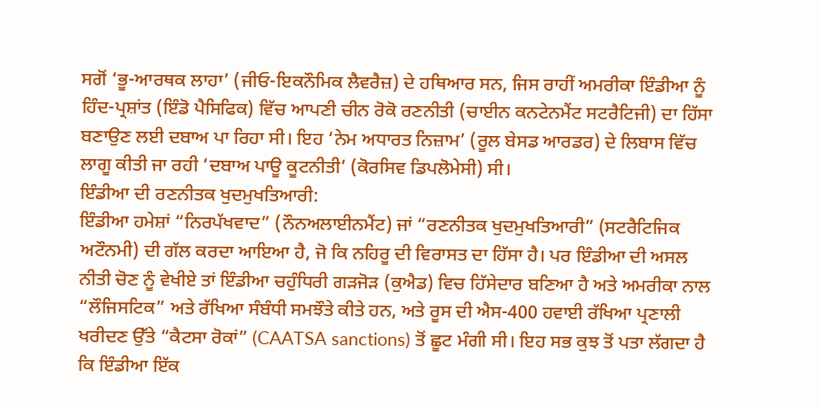ਸਗੋਂ ‘ਭੂ-ਆਰਥਕ ਲਾਹਾ’ (ਜੀਓ-ਇਕਨੌਮਿਕ ਲੈਵਰੈਜ਼) ਦੇ ਹਥਿਆਰ ਸਨ, ਜਿਸ ਰਾਹੀਂ ਅਮਰੀਕਾ ਇੰਡੀਆ ਨੂੰ ਹਿੰਦ-ਪ੍ਰਸ਼ਾਂਤ (ਇੰਡੋ ਪੈਸਿਫਿਕ) ਵਿੱਚ ਆਪਣੀ ਚੀਨ ਰੋਕੋ ਰਣਨੀਤੀ (ਚਾਈਨ ਕਨਟੇਨਮੈਂਟ ਸਟਰੈਟਿਜੀ) ਦਾ ਹਿੱਸਾ ਬਣਾਉਣ ਲਈ ਦਬਾਅ ਪਾ ਰਿਹਾ ਸੀ। ਇਹ ‘ਨੇਮ ਅਧਾਰਤ ਨਿਜ਼ਾਮ’ (ਰੂਲ ਬੇਸਡ ਆਰਡਰ) ਦੇ ਲਿਬਾਸ ਵਿੱਚ ਲਾਗੂ ਕੀਤੀ ਜਾ ਰਹੀ ‘ਦਬਾਅ ਪਾਊ ਕੂਟਨੀਤੀ’ (ਕੋਰਸਿਵ ਡਿਪਲੋਮੇਸੀ) ਸੀ।
ਇੰਡੀਆ ਦੀ ਰਣਨੀਤਕ ਖੁਦਮੁਖਤਿਆਰੀ:
ਇੰਡੀਆ ਹਮੇਸ਼ਾਂ “ਨਿਰਪੱਖਵਾਦ” (ਨੌਨਅਲਾਈਨਮੈਂਟ) ਜਾਂ “ਰਣਨੀਤਕ ਖੁਦਮੁਖਤਿਆਰੀ” (ਸਟਰੈਟਿਜਿਕ ਅਟੌਨਮੀ) ਦੀ ਗੱਲ ਕਰਦਾ ਆਇਆ ਹੈ, ਜੋ ਕਿ ਨਹਿਰੂ ਦੀ ਵਿਰਾਸਤ ਦਾ ਹਿੱਸਾ ਹੈ। ਪਰ ਇੰਡੀਆ ਦੀ ਅਸਲ ਨੀਤੀ ਚੋਣ ਨੂੰ ਵੇਖੀਏ ਤਾਂ ਇੰਡੀਆ ਚਹੁੰਧਿਰੀ ਗੜਜੋੜ (ਕੁਐਡ) ਵਿਚ ਹਿੱਸੇਦਾਰ ਬਣਿਆ ਹੈ ਅਤੇ ਅਮਰੀਕਾ ਨਾਲ “ਲੌਜਿਸਟਿਕ” ਅਤੇ ਰੱਖਿਆ ਸੰਬੰਧੀ ਸਮਝੌਤੇ ਕੀਤੇ ਹਨ, ਅਤੇ ਰੂਸ ਦੀ ਐਸ-400 ਹਵਾਈ ਰੱਖਿਆ ਪ੍ਰਣਾਲੀ ਖਰੀਦਣ ਉੱਤੇ “ਕੈਟਸਾ ਰੋਕਾਂ” (CAATSA sanctions) ਤੋਂ ਛੂਟ ਮੰਗੀ ਸੀ। ਇਹ ਸਭ ਕੁਝ ਤੋਂ ਪਤਾ ਲੱਗਦਾ ਹੈ ਕਿ ਇੰਡੀਆ ਇੱਕ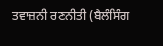ਤਵਾਜ਼ਨੀ ਰਣਨੀਤੀ (ਬੈਲੰਸਿੰਗ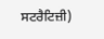ਸਟਰੈਟਿਜ਼ੀ)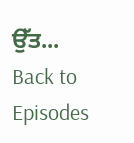ਉੱਤ...
Back to Episodes